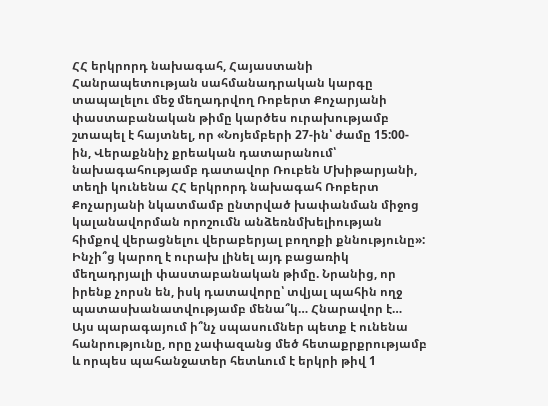ՀՀ երկրորդ նախագահ, Հայաստանի Հանրապետության սահմանադրական կարգը տապալելու մեջ մեղադրվող Ռոբերտ Քոչարյանի փաստաբանական թիմը կարծես ուրախությամբ շտապել է հայտնել, որ «Նոյեմբերի 27-ին՝ ժամը 15:00-ին, Վերաքննիչ քրեական դատարանում՝ նախագահությամբ դատավոր Ռուբեն Մխիթարյանի, տեղի կունենա ՀՀ երկրորդ նախագահ Ռոբերտ Քոչարյանի նկատմամբ ընտրված խափանման միջոց կալանավորման որոշումն անձեռնմխելիության հիմքով վերացնելու վերաբերյալ բողոքի քննությունը»:
Ինչի՞ց կարող է ուրախ լինել այդ բացառիկ մեղադրյալի փաստաբանական թիմը. Նրանից, որ իրենք չորսն են, իսկ դատավորը՝ տվյալ պահին ողջ պատասխանատվությամբ մենա՞կ… Հնարավոր է…
Այս պարագայում ի՞նչ սպասումներ պետք է ունենա հանրությունը, որը չափազանց մեծ հետաքրքրությամբ և որպես պահանջատեր հետևում է երկրի թիվ 1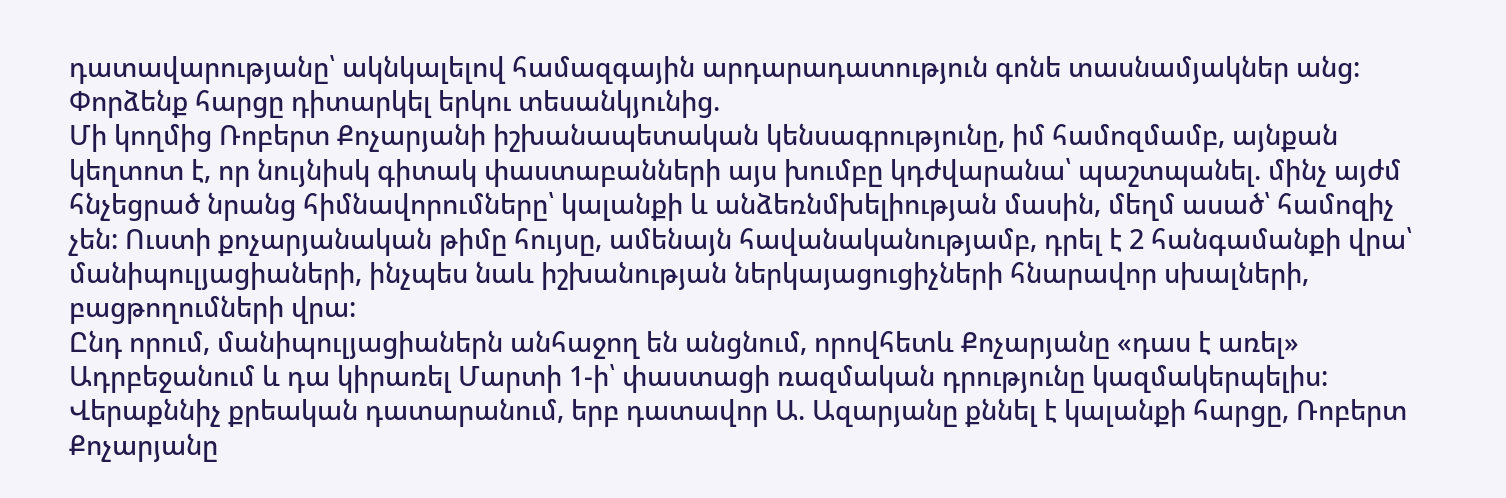դատավարությանը՝ ակնկալելով համազգային արդարադատություն գոնե տասնամյակներ անց:
Փորձենք հարցը դիտարկել երկու տեսանկյունից.
Մի կողմից Ռոբերտ Քոչարյանի իշխանապետական կենսագրությունը, իմ համոզմամբ, այնքան կեղտոտ է, որ նույնիսկ գիտակ փաստաբանների այս խումբը կդժվարանա՝ պաշտպանել. մինչ այժմ հնչեցրած նրանց հիմնավորումները՝ կալանքի և անձեռնմխելիության մասին, մեղմ ասած՝ համոզիչ չեն: Ուստի քոչարյանական թիմը հույսը, ամենայն հավանականությամբ, դրել է 2 հանգամանքի վրա՝ մանիպուլյացիաների, ինչպես նաև իշխանության ներկայացուցիչների հնարավոր սխալների, բացթողումների վրա:
Ընդ որում, մանիպուլյացիաներն անհաջող են անցնում, որովհետև Քոչարյանը «դաս է առել» Ադրբեջանում և դա կիրառել Մարտի 1-ի՝ փաստացի ռազմական դրությունը կազմակերպելիս:
Վերաքննիչ քրեական դատարանում, երբ դատավոր Ա. Ազարյանը քննել է կալանքի հարցը, Ռոբերտ Քոչարյանը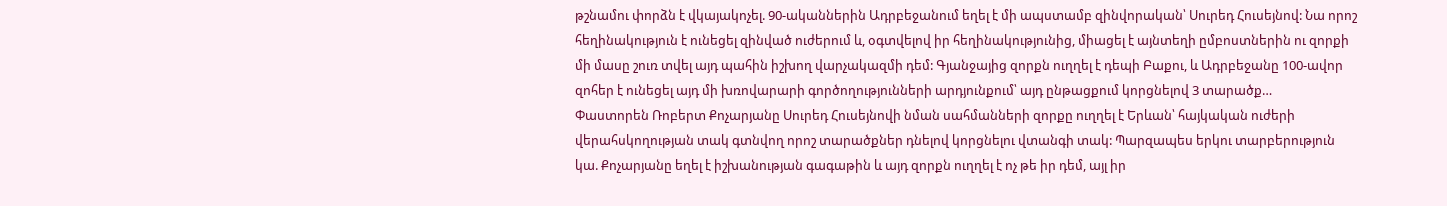թշնամու փորձն է վկայակոչել. 90-ականներին Ադրբեջանում եղել է մի ապստամբ զինվորական՝ Սուրեդ Հուսեյնով: Նա որոշ հեղինակություն է ունեցել զինված ուժերում և, օգտվելով իր հեղինակությունից, միացել է այնտեղի ըմբոստներին ու զորքի մի մասը շուռ տվել այդ պահին իշխող վարչակազմի դեմ: Գյանջայից զորքն ուղղել է դեպի Բաքու, և Ադրբեջանը 100-ավոր զոհեր է ունեցել այդ մի խռովարարի գործողությունների արդյունքում՝ այդ ընթացքում կորցնելով 3 տարածք…
Փաստորեն Ռոբերտ Քոչարյանը Սուրեդ Հուսեյնովի նման սահմանների զորքը ուղղել է Երևան՝ հայկական ուժերի վերահսկողության տակ գտնվող որոշ տարածքներ դնելով կորցնելու վտանգի տակ: Պարզապես երկու տարբերություն կա. Քոչարյանը եղել է իշխանության գագաթին և այդ զորքն ուղղել է ոչ թե իր դեմ, այլ իր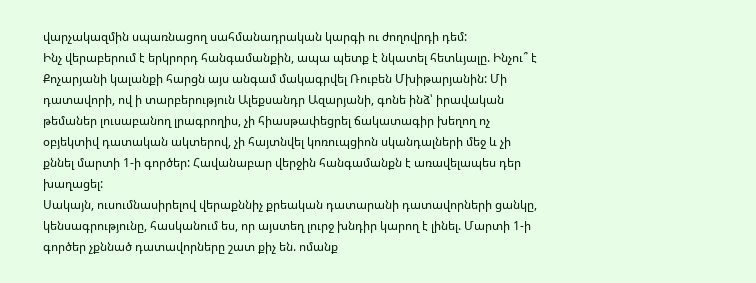վարչակազմին սպառնացող սահմանադրական կարգի ու ժողովրդի դեմ:
Ինչ վերաբերում է երկրորդ հանգամանքին, ապա պետք է նկատել հետևյալը. Ինչու՞ է Քոչարյանի կալանքի հարցն այս անգամ մակագրվել Ռուբեն Մխիթարյանին: Մի դատավորի, ով ի տարբերություն Ալեքսանդր Ազարյանի, գոնե ինձ՝ իրավական թեմաներ լուսաբանող լրագրողիս, չի հիասթափեցրել ճակատագիր խեղող ոչ օբյեկտիվ դատական ակտերով, չի հայտնվել կոռուպցիոն սկանդալների մեջ և չի քննել մարտի 1-ի գործեր: Հավանաբար վերջին հանգամանքն է առավելապես դեր խաղացել:
Սակայն, ուսումնասիրելով վերաքննիչ քրեական դատարանի դատավորների ցանկը, կենսագրությունը, հասկանում ես, որ այստեղ լուրջ խնդիր կարող է լինել. Մարտի 1-ի գործեր չքննած դատավորները շատ քիչ են. ոմանք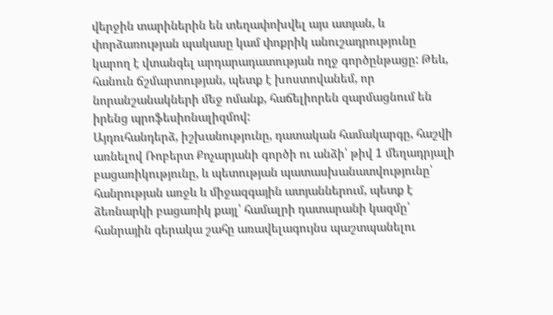վերջին տարիներին են տեղափոխվել այս ատյան, և փորձառության պակասը կամ փոքրիկ անուշադրությունը կարող է վտանգել արդարադատության ողջ գործընթացը: Թեև, հանուն ճշմարտության, պետք է խոստովանեմ, որ նորանշանակների մեջ ոմանք, հաճելիորեն զարմացնում են իրենց պրոֆեսիոնալիզմով:
Այդուհանդերձ, իշխանությունը, դատական համակարգը, հաշվի առնելով Ռոբերտ Քոչարյանի գործի ու անձի՝ թիվ 1 մեղադրյալի բացառիկությունը, և պետության պատասխանատվությունը՝ հանրության առջև և միջազգային ատյաններում, պետք է ձեռնարկի բացառիկ քայլ՝ համալրի դատարանի կազմը՝ հանրային գերակա շահը առավելագույնս պաշտպանելու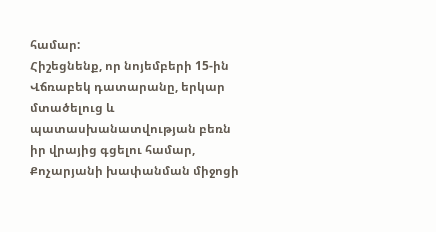համար:
Հիշեցնենք, որ նոյեմբերի 15-ին Վճռաբեկ դատարանը, երկար մտածելուց և պատասխանատվության բեռն իր վրայից գցելու համար, Քոչարյանի խափանման միջոցի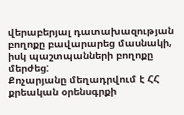վերաբերյալ դատախազության բողոքը բավարարեց մասնակի, իսկ պաշտպանների բողոքը մերժեց:
Քոչարյանը մեղադրվում է ՀՀ քրեական օրենսգրքի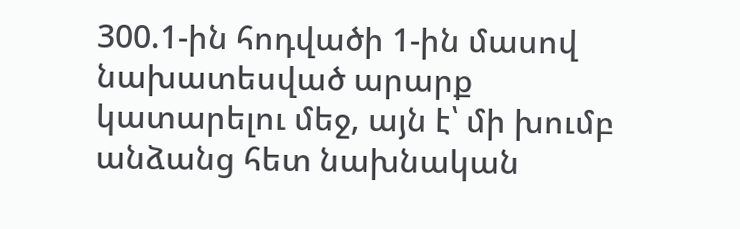300.1-ին հոդվածի 1-ին մասով նախատեսված արարք կատարելու մեջ, այն է՝ մի խումբ անձանց հետ նախնական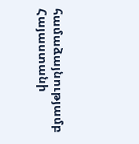համաձայնությամբ Հայաստանի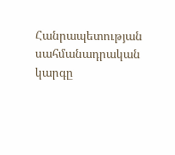Հանրապետության սահմանադրական կարգը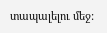տապալելու մեջ: